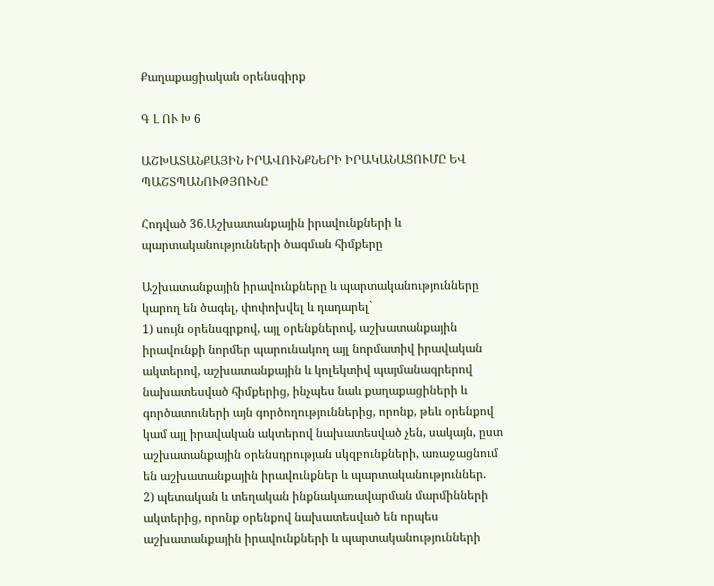Քաղաքացիական օրենսգիրք

Գ Լ ՈՒ Խ 6

ԱՇԽԱՏԱՆՔԱՅԻՆ ԻՐԱՎՈՒՆՔՆԵՐԻ ԻՐԱԿԱՆԱՑՈՒՄԸ ԵՎ ՊԱՇՏՊԱՆՈՒԹՅՈՒՆԸ

Հոդված 36.Աշխատանքային իրավունքների և պարտականությունների ծագման հիմքերը

Աշխատանքային իրավունքները և պարտականությունները կարող են ծագել, փոփոխվել և դադարել`
1) սույն օրենսգրքով, այլ օրենքներով, աշխատանքային իրավունքի նորմեր պարունակող այլ նորմատիվ իրավական ակտերով, աշխատանքային և կոլեկտիվ պայմանագրերով նախատեսված հիմքերից, ինչպես նաև քաղաքացիների և գործատուների այն գործողություններից, որոնք, թեև օրենքով կամ այլ իրավական ակտերով նախատեսված չեն, սակայն, ըստ աշխատանքային օրենսդրության սկզբունքների, առաջացնում են աշխատանքային իրավունքներ և պարտականություններ.
2) պետական և տեղական ինքնակառավարման մարմինների ակտերից, որոնք օրենքով նախատեսված են որպես աշխատանքային իրավունքների և պարտականությունների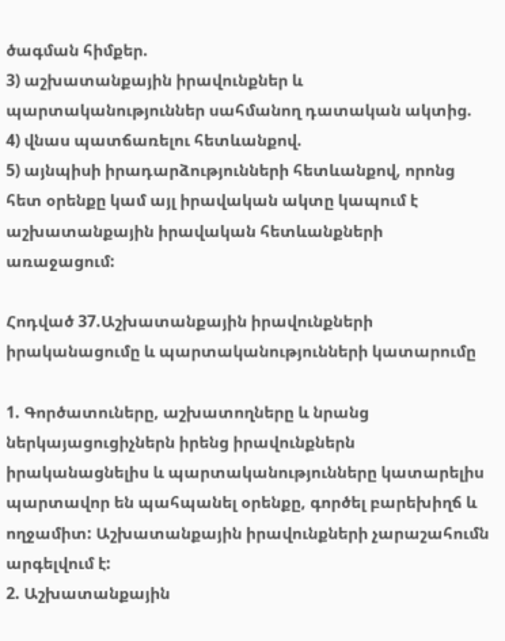ծագման հիմքեր.
3) աշխատանքային իրավունքներ և պարտականություններ սահմանող դատական ակտից.
4) վնաս պատճառելու հետևանքով.
5) այնպիսի իրադարձությունների հետևանքով, որոնց հետ օրենքը կամ այլ իրավական ակտը կապում է աշխատանքային իրավական հետևանքների առաջացում:

Հոդված 37.Աշխատանքային իրավունքների իրականացումը և պարտականությունների կատարումը

1. Գործատուները, աշխատողները և նրանց ներկայացուցիչներն իրենց իրավունքներն իրականացնելիս և պարտականությունները կատարելիս պարտավոր են պահպանել օրենքը, գործել բարեխիղճ և ողջամիտ: Աշխատանքային իրավունքների չարաշահումն արգելվում է:
2. Աշխատանքային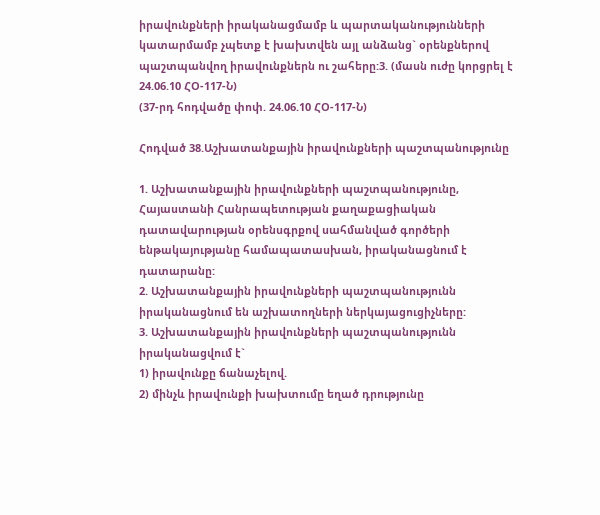իրավունքների իրականացմամբ և պարտականությունների կատարմամբ չպետք է խախտվեն այլ անձանց` օրենքներով պաշտպանվող իրավունքներն ու շահերը:3. (մասն ուժը կորցրել է 24.06.10 ՀՕ-117-Ն)
(37-րդ հոդվածը փոփ. 24.06.10 ՀՕ-117-Ն)

Հոդված 38.Աշխատանքային իրավունքների պաշտպանությունը

1. Աշխատանքային իրավունքների պաշտպանությունը, Հայաստանի Հանրապետության քաղաքացիական դատավարության օրենսգրքով սահմանված գործերի ենթակայությանը համապատասխան, իրականացնում է դատարանը:
2. Աշխատանքային իրավունքների պաշտպանությունն իրականացնում են աշխատողների ներկայացուցիչները:
3. Աշխատանքային իրավունքների պաշտպանությունն իրականացվում է`
1) իրավունքը ճանաչելով.
2) մինչև իրավունքի խախտումը եղած դրությունը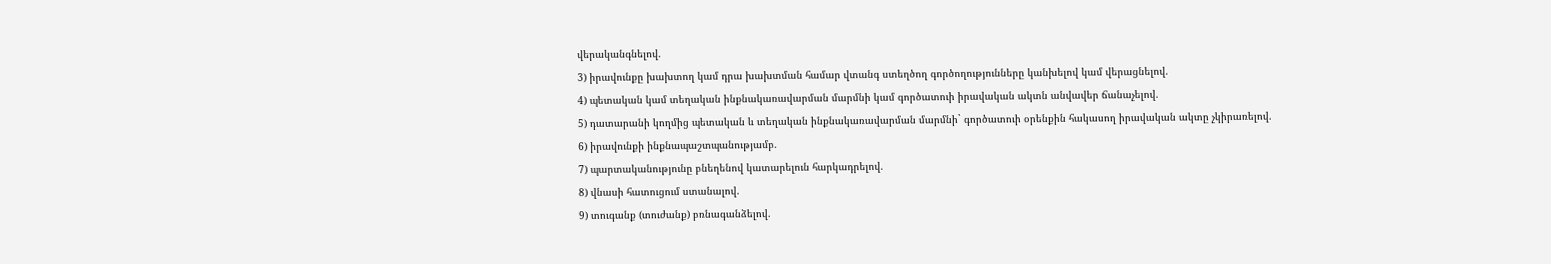վերականգնելով.
3) իրավունքը խախտող կամ դրա խախտման համար վտանգ ստեղծող գործողությունները կանխելով կամ վերացնելով.
4) պետական կամ տեղական ինքնակառավարման մարմնի կամ գործատուի իրավական ակտն անվավեր ճանաչելով.
5) դատարանի կողմից պետական և տեղական ինքնակառավարման մարմնի` գործատուի օրենքին հակասող իրավական ակտը չկիրառելով.
6) իրավունքի ինքնապաշտպանությամբ.
7) պարտականությունը բնեղենով կատարելուն հարկադրելով.
8) վնասի հատուցում ստանալով.
9) տուգանք (տուժանք) բռնագանձելով.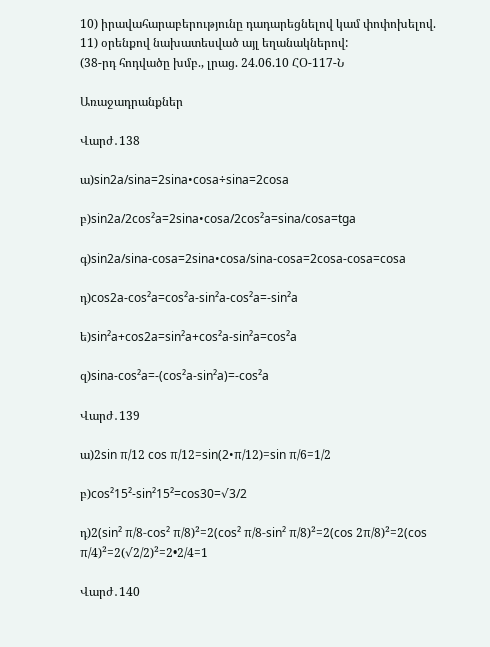10) իրավահարաբերությունը դադարեցնելով կամ փոփոխելով.
11) օրենքով նախատեսված այլ եղանակներով:
(38-րդ հոդվածը խմբ., լրաց. 24.06.10 ՀՕ-117-Ն

Առաջադրանքներ

Վարժ․138

ա)sin2a/sina=2sina•cosa÷sina=2cosa

բ)sin2a/2cos²a=2sina•cosa/2cos²a=sina/cosa=tga

գ)sin2a/sina-cosa=2sina•cosa/sina-cosa=2cosa-cosa=cosa

դ)cos2a-cos²a=cos²a-sin²a-cos²a=-sin²a

ե)sin²a+cos2a=sin²a+cos²a-sin²a=cos²a

զ)sina-cos²a=-(cos²a-sin²a)=-cos²a

Վարժ․139

ա)2sin π/12 cos π/12=sin(2•π/12)=sin π/6=1/2

բ)cos²15²-sin²15²=cos30=√3/2

դ)2(sin² π/8-cos² π/8)²=2(cos² π/8-sin² π/8)²=2(cos 2π/8)²=2(cos π/4)²=2(√2/2)²=2•2/4=1

Վարժ․140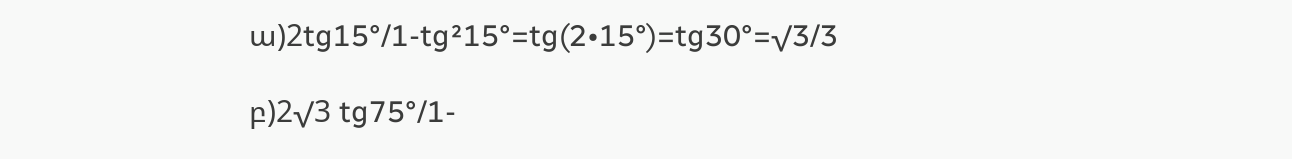ա)2tg15°/1-tg²15°=tg(2•15°)=tg30°=√3/3

բ)2√3 tg75°/1-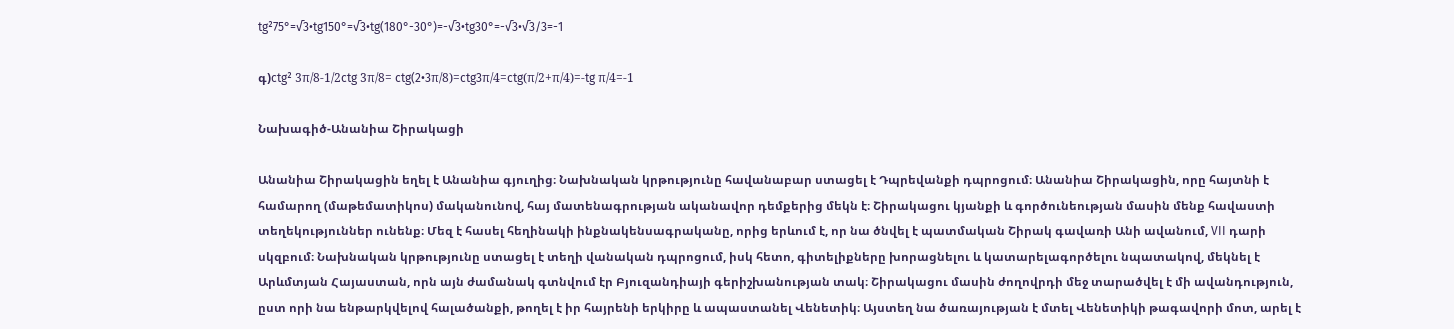tg²75°=√3•tg150°=√3•tg(180°-30°)=-√3•tg30°=-√3•√3/3=-1

գ)ctg² 3π/8-1/2ctg 3π/8= ctg(2•3π/8)=ctg3π/4=ctg(π/2+π/4)=-tg π/4=-1

Նախագիծ-Անանիա Շիրակացի

Անանիա Շիրակացին եղել է Անանիա գյուղից։ Նախնական կրթությունը հավանաբար ստացել է Դպրեվանքի դպրոցում։ Անանիա Շիրակացին, որը հայտնի է համարող (մաթեմատիկոս) մականունով, հայ մատենագրության ականավոր դեմքերից մեկն է։ Շիրակացու կյանքի և գործունեության մասին մենք հավաստի տեղեկություններ ունենք։ Մեզ է հասել հեղինակի ինքնակենսագրականը, որից երևում է, որ նա ծնվել է պատմական Շիրակ գավառի Անի ավանում, VII դարի սկզբում։ Նախնական կրթությունը ստացել է տեղի վանական դպրոցում, իսկ հետո, գիտելիքները խորացնելու և կատարելագործելու նպատակով, մեկնել է Արևմտյան Հայաստան, որն այն ժամանակ գտնվում էր Բյուզանդիայի գերիշխանության տակ։ Շիրակացու մասին ժողովրդի մեջ տարածվել է մի ավանդություն, ըստ որի նա ենթարկվելով հալածանքի, թողել է իր հայրենի երկիրը և ապաստանել Վենետիկ։ Այստեղ նա ծառայության է մտել Վենետիկի թագավորի մոտ, արել է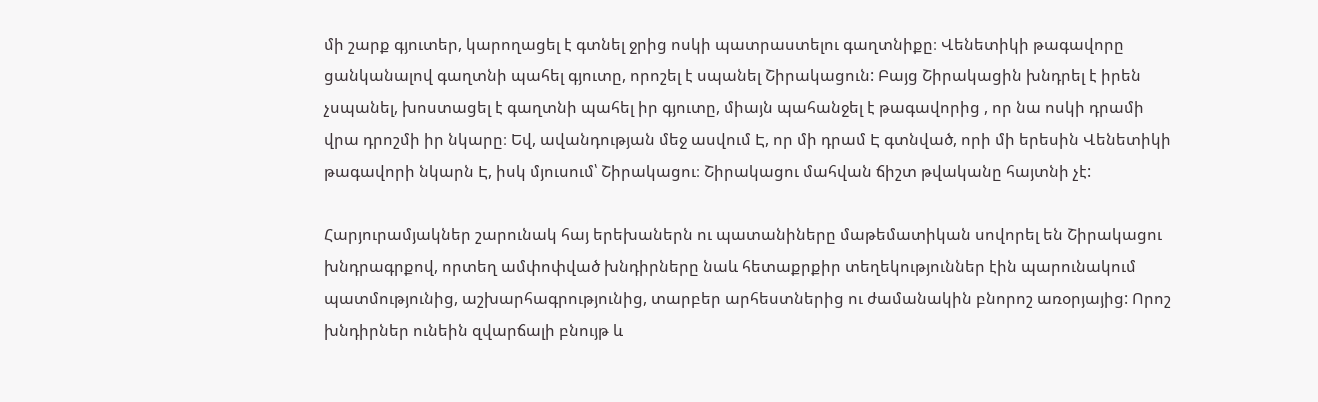մի շարք գյուտեր, կարողացել է գտնել ջրից ոսկի պատրաստելու գաղտնիքը։ Վենետիկի թագավորը ցանկանալով գաղտնի պահել գյուտը, որոշել է սպանել Շիրակացուն: Բայց Շիրակացին խնդրել է իրեն չսպանել, խոստացել է գաղտնի պահել իր գյուտը, միայն պահանջել է թագավորից , որ նա ոսկի դրամի վրա դրոշմի իր նկարը։ Եվ, ավանդության մեջ ասվում Է, որ մի դրամ Է գտնված, որի մի երեսին Վենետիկի թագավորի նկարն Է, իսկ մյուսում՝ Շիրակացու։ Շիրակացու մահվան ճիշտ թվականը հայտնի չէ:

Հարյուրամյակներ շարունակ հայ երեխաներն ու պատանիները մաթեմատիկան սովորել են Շիրակացու խնդրագրքով, որտեղ ամփոփված խնդիրները նաև հետաքրքիր տեղեկություններ էին պարունակում պատմությունից, աշխարհագրությունից, տարբեր արհեստներից ու ժամանակին բնորոշ առօրյայից: Որոշ խնդիրներ ունեին զվարճալի բնույթ և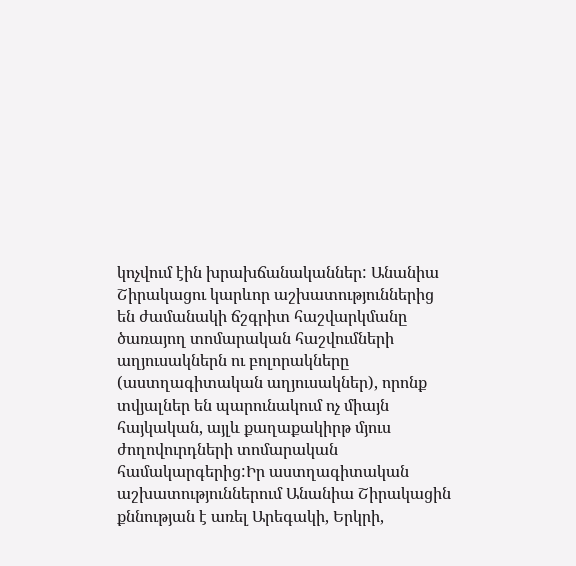կոչվում էին խրախճանականներ: Անանիա Շիրակացու կարևոր աշխատություններից են ժամանակի ճշգրիտ հաշվարկմանը ծառայող տոմարական հաշվումների աղյուսակներն ու բոլորակները (աստղագիտական աղյուսակներ), որոնք տվյալներ են պարունակում ոչ միայն հայկական, այլև քաղաքակիրթ մյուս ժողովուրդների տոմարական համակարգերից:Իր աստղագիտական աշխատություններում Անանիա Շիրակացին քննության է առել Արեգակի, Երկրի,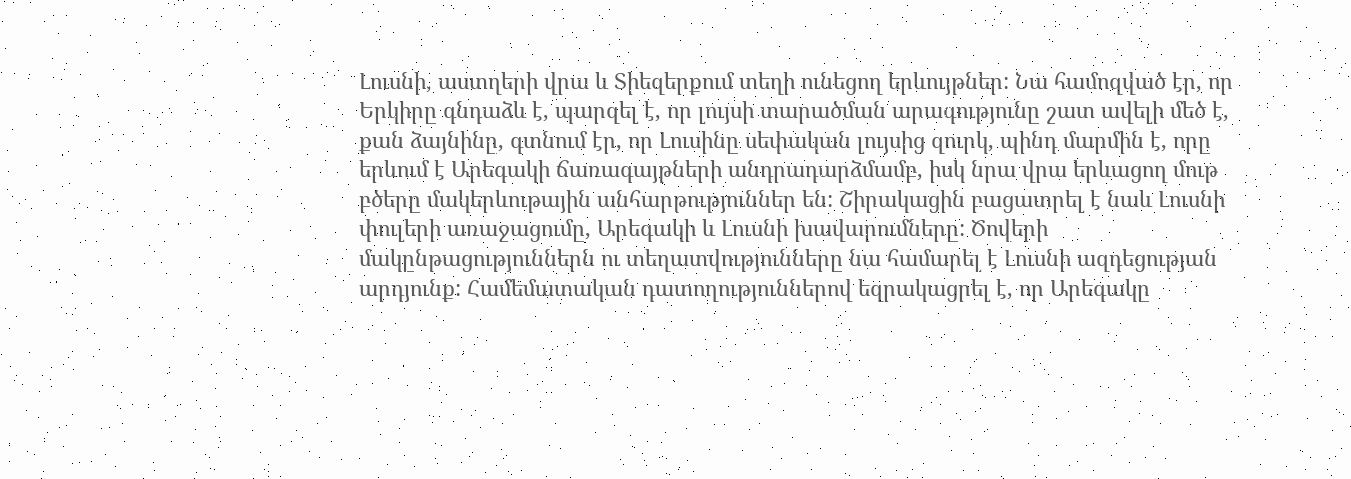Լուսնի, աստղերի վրա և Տիեզերքում տեղի ունեցող երևույթներ: Նա համոզված էր, որ Երկիրը գնդաձև է, պարզել է, որ լույսի տարածման արագությունը շատ ավելի մեծ է, քան ձայնինը, գտնում էր, որ Լուսինը սեփական լույսից զուրկ, պինդ մարմին է, որը երևում է Արեգակի ճառագայթների անդրադարձմամբ, իսկ նրա վրա երևացող մութ բծերը մակերևութային անհարթություններ են: Շիրակացին բացատրել է նաև Լուսնի փուլերի առաջացումը, Արեգակի և Լուսնի խավարումները: Ծովերի մակընթացություններն ու տեղատվությունները նա համարել է Լուսնի ազդեցության արդյունք: Համեմատական դատողություններով եզրակացրել է, որ Արեգակը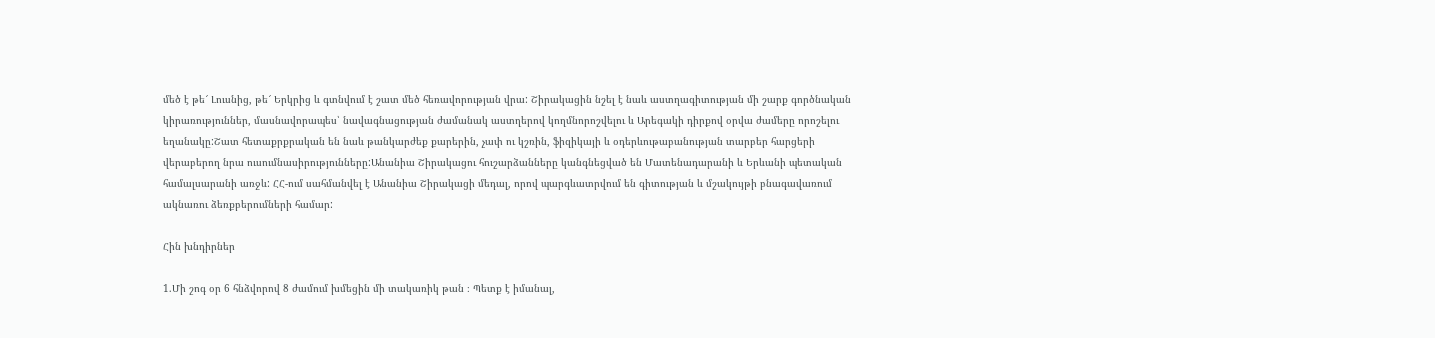մեծ է թե՜ Լուսնից, թե՜ Երկրից և գտնվում է շատ մեծ հեռավորության վրա: Շիրակացին նշել է նաև աստղագիտության մի շարք գործնական կիրառություններ, մասնավորապես՝ նավագնացության ժամանակ աստղերով կողմնորոշվելու և Արեգակի դիրքով օրվա ժամերը որոշելու եղանակը:Շատ հետաքրքրական են նաև թանկարժեք քարերին, չափ ու կշռին, ֆիզիկայի և օդերևութաբանության տարբեր հարցերի վերաբերող նրա ուսումնասիրությունները:Անանիա Շիրակացու հուշարձանները կանգնեցված են Մատենադարանի և Երևանի պետական համալսարանի առջև: ՀՀ-ում սահմանվել է Անանիա Շիրակացի մեդալ, որով պարգևատրվում են գիտության և մշակույթի բնագավառում ակնառու ձեռքբերումների համար:

Հին խնդիրներ

1.Մի շոգ օր 6 հնձվորով 8 ժամում խմեցին մի տակառիկ թան ։ Պետք է իմանալ,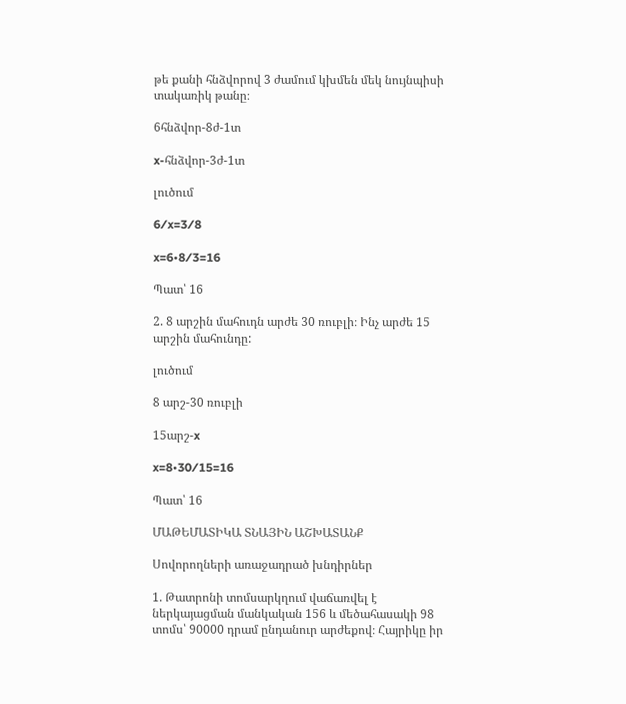թե քանի հնձվորով 3 ժամում կխմեն մեկ նույնպիսի տակառիկ թանը։

6հնձվոր-8ժ-1տ

x-հնձվոր-3ժ-1տ

լուծում

6⁄x=3⁄8

x=6•8⁄3=16

Պատ՝ 16

2. 8 արշին մահուդն արժե 30 ռուբլի։ Ինչ արժե 15  արշին մահունդը:

լուծում

8 արշ-30 ռուբլի

15արշ-x

x=8•30⁄15=16

Պատ՝ 16

ՄԱԹԵՄԱՏԻԿԱ ՏՆԱՅԻՆ ԱՇԽԱՏԱՆՔ

Սովորողների առաջադրած խնդիրներ

1. Թատրոնի տոմսարկղում վաճառվել է ներկայացման մանկական 156 և մեծահասակի 98 տոմս՝ 90000 դրամ ընդանուր արժեքով։ Հայրիկը իր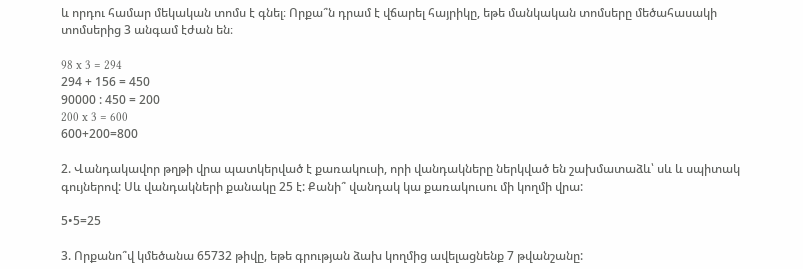և որդու համար մեկական տոմս է գնել։ Որքա՞ն դրամ է վճարել հայրիկը, եթե մանկական տոմսերը մեծահասակի տոմսերից 3 անգամ էժան են։

98 x 3 = 294
294 + 156 = 450
90000 : 450 = 200
200 x 3 = 600
600+200=800

2. Վանդակավոր թղթի վրա պատկերված է քառակուսի, որի վանդակները ներկված են շախմատաձև՝ սև և սպիտակ գույներով: Սև վանդակների քանակը 25 է: Քանի՞ վանդակ կա քառակուսու մի կողմի վրա:

5•5=25

3. Որքանո՞վ կմեծանա 65732 թիվը, եթե գրության ձախ կողմից ավելացնենք 7 թվանշանը: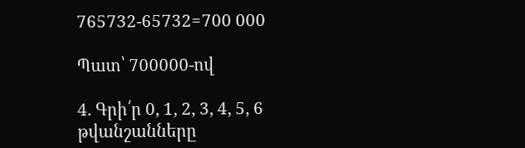765732-65732=700 000

Պատ՝ 700000-ով

4. Գրի՛ր 0, 1, 2, 3, 4, 5, 6 թվանշանները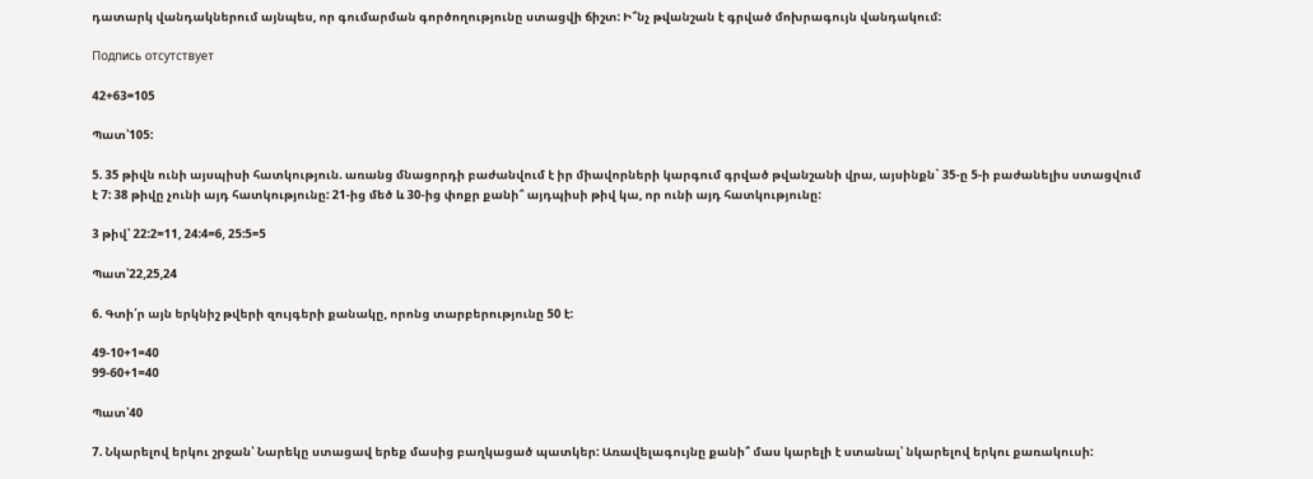դատարկ վանդակներում այնպես, որ գումարման գործողությունը ստացվի ճիշտ: Ի՞նչ թվանշան է գրված մոխրագույն վանդակում:

Подпись отсутствует

42+63=105

Պատ՝105:

5. 35 թիվն ունի այսպիսի հատկություն. առանց մնացորդի բաժանվում է իր միավորների կարգում գրված թվանշանի վրա, այսինքն` 35-ը 5-ի բաժանելիս ստացվում է 7: 38 թիվը չունի այդ հատկությունը: 21-ից մեծ և 30-ից փոքր քանի՞ այդպիսի թիվ կա, որ ունի այդ հատկությունը:

3 թիվ՝ 22:2=11, 24:4=6, 25:5=5

Պատ՝22,25,24

6. Գտի՛ր այն երկնիշ թվերի զույգերի քանակը, որոնց տարբերությունը 50 է:

49-10+1=40
99-60+1=40

Պատ՝40

7. Նկարելով երկու շրջան՝ Նարեկը ստացավ երեք մասից բաղկացած պատկեր: Առավելագույնը քանի՞ մաս կարելի է ստանալ՝ նկարելով երկու քառակուսի: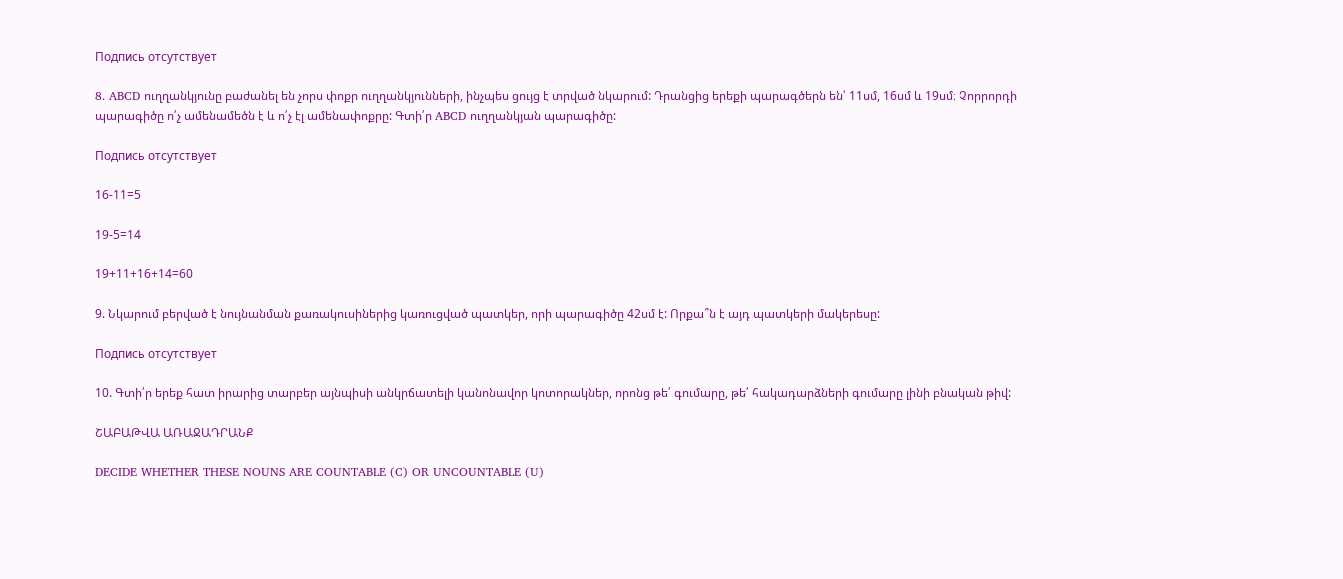Подпись отсутствует

8. ABCD ուղղանկյունը բաժանել են չորս փոքր ուղղանկյունների, ինչպես ցույց է տրված նկարում: Դրանցից երեքի պարագծերն են՝ 11սմ, 16սմ և 19սմ։ Չորրորդի պարագիծը ո՛չ ամենամեծն է և ո՛չ էլ ամենափոքրը: Գտի՛ր ABCD ուղղանկյան պարագիծը:

Подпись отсутствует

16-11=5

19-5=14

19+11+16+14=60

9. Նկարում բերված է նույնանման քառակուսիներից կառուցված պատկեր, որի պարագիծը 42սմ է: Որքա՞ն է այդ պատկերի մակերեսը:

Подпись отсутствует

10. Գտի՛ր երեք հատ իրարից տարբեր այնպիսի անկրճատելի կանոնավոր կոտորակներ, որոնց թե՛ գումարը, թե՛ հակադարձների գումարը լինի բնական թիվ:

ՇԱԲԱԹՎԱ ԱՌԱՋԱԴՐԱՆՔ

DECIDE WHETHER THESE NOUNS ARE COUNTABLE (C) OR UNCOUNTABLE (U)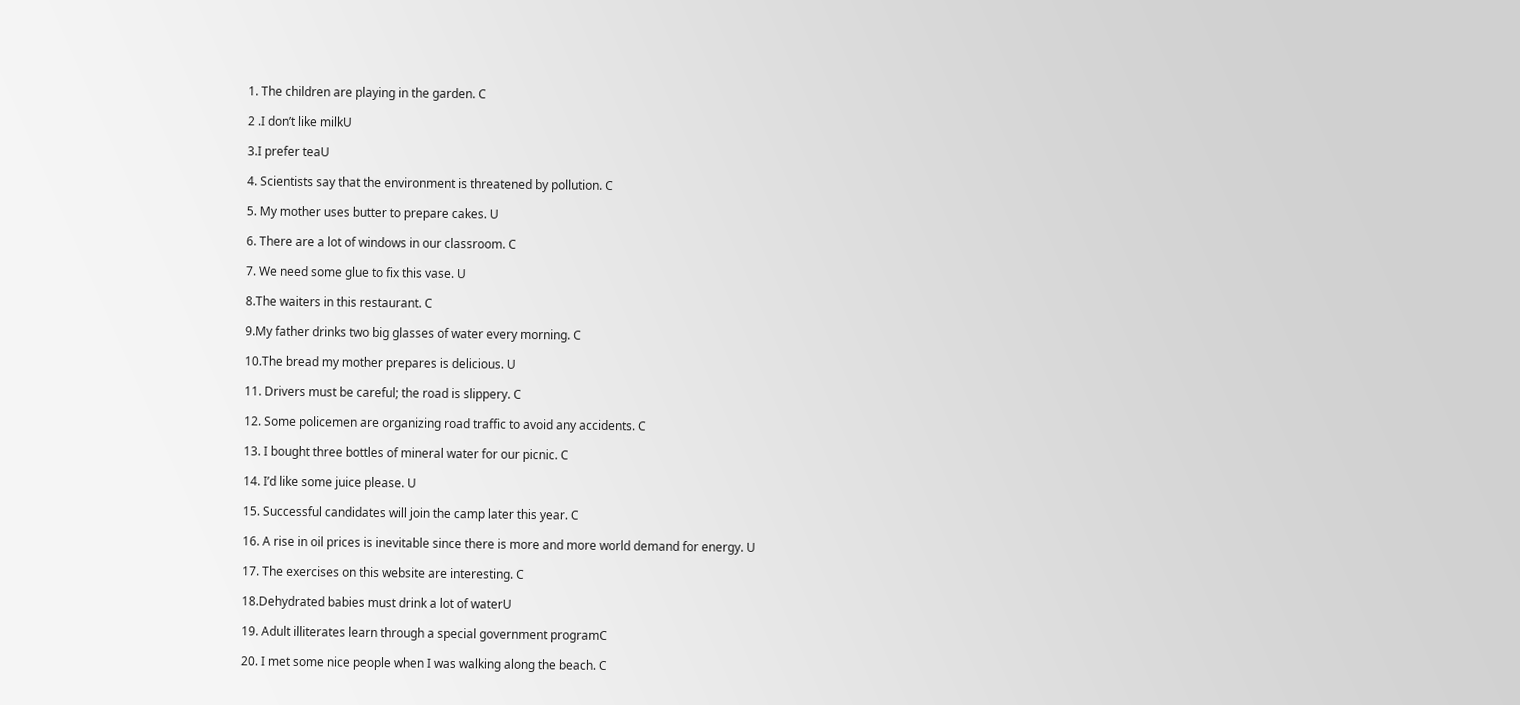1. The children are playing in the garden. C

2 .I don’t like milkU

3.I prefer teaU

4. Scientists say that the environment is threatened by pollution. C

5. My mother uses butter to prepare cakes. U

6. There are a lot of windows in our classroom. C

7. We need some glue to fix this vase. U

8.The waiters in this restaurant. C

9.My father drinks two big glasses of water every morning. C

10.The bread my mother prepares is delicious. U

11. Drivers must be careful; the road is slippery. C

12. Some policemen are organizing road traffic to avoid any accidents. C

13. I bought three bottles of mineral water for our picnic. C

14. I’d like some juice please. U

15. Successful candidates will join the camp later this year. C

16. A rise in oil prices is inevitable since there is more and more world demand for energy. U

17. The exercises on this website are interesting. C

18.Dehydrated babies must drink a lot of waterU

19. Adult illiterates learn through a special government programC

20. I met some nice people when I was walking along the beach. C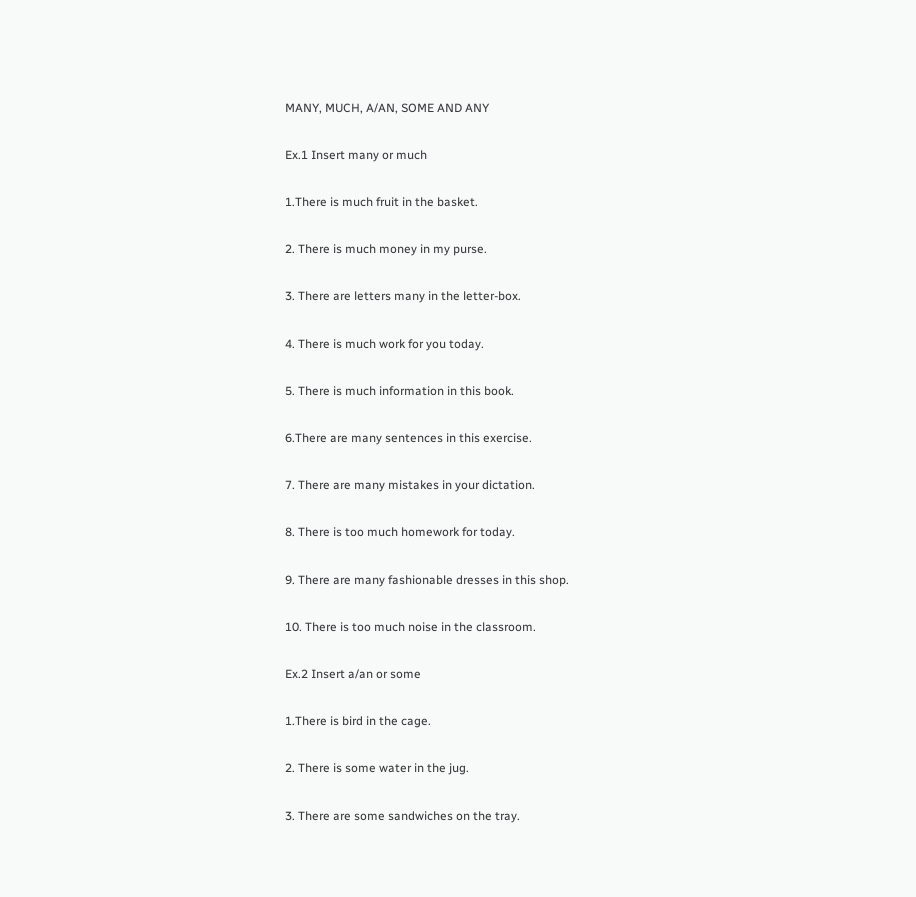MANY, MUCH, A/AN, SOME AND ANY

Ex.1 Insert many or much

1.There is much fruit in the basket.

2. There is much money in my purse.

3. There are letters many in the letter-box.

4. There is much work for you today.

5. There is much information in this book.

6.There are many sentences in this exercise.

7. There are many mistakes in your dictation.

8. There is too much homework for today.

9. There are many fashionable dresses in this shop.

10. There is too much noise in the classroom.

Ex.2 Insert a/an or some

1.There is bird in the cage.

2. There is some water in the jug.

3. There are some sandwiches on the tray.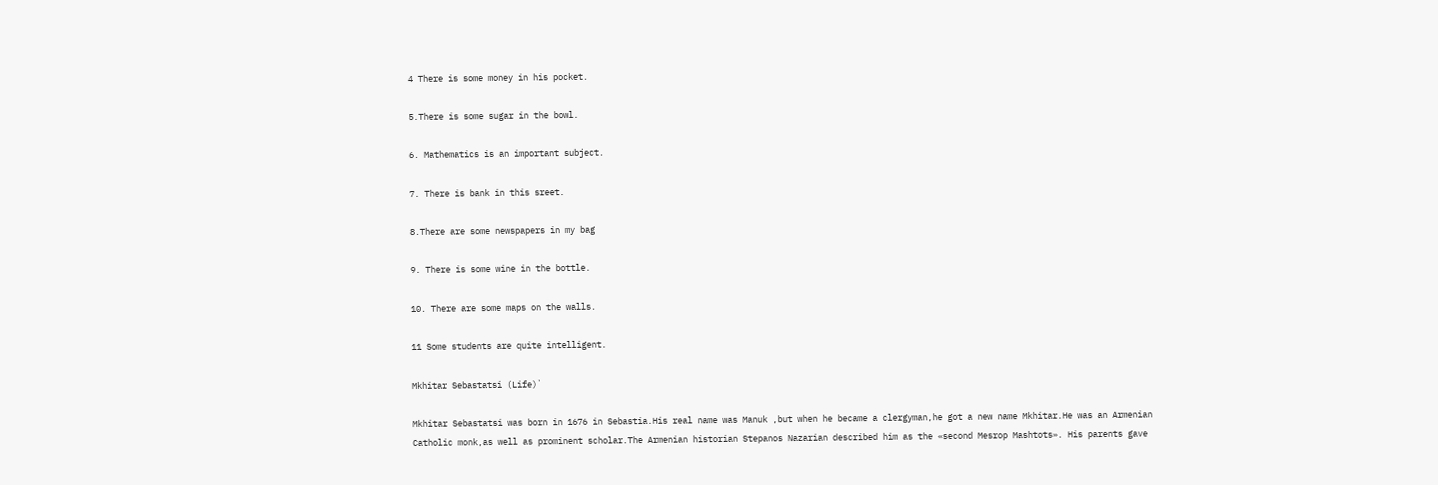4 There is some money in his pocket.

5.There is some sugar in the bowl.

6. Mathematics is an important subject.

7. There is bank in this sreet.

8.There are some newspapers in my bag

9. There is some wine in the bottle.

10. There are some maps on the walls.

11 Some students are quite intelligent.

Mkhitar Sebastatsi (Life)`

Mkhitar Sebastatsi was born in 1676 in Sebastia.His real name was Manuk ,but when he became a clergyman,he got a new name Mkhitar.He was an Armenian Catholic monk,as well as prominent scholar.The Armenian historian Stepanos Nazarian described him as the «second Mesrop Mashtots». His parents gave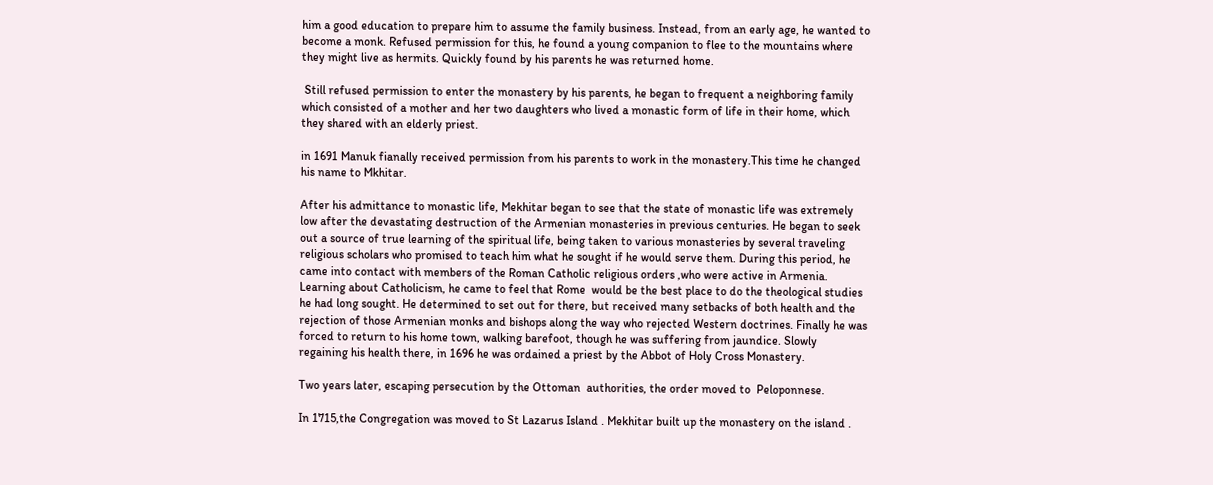him a good education to prepare him to assume the family business. Instead, from an early age, he wanted to become a monk. Refused permission for this, he found a young companion to flee to the mountains where they might live as hermits. Quickly found by his parents he was returned home.

 Still refused permission to enter the monastery by his parents, he began to frequent a neighboring family which consisted of a mother and her two daughters who lived a monastic form of life in their home, which they shared with an elderly priest.

in 1691 Manuk fianally received permission from his parents to work in the monastery.This time he changed his name to Mkhitar.

After his admittance to monastic life, Mekhitar began to see that the state of monastic life was extremely low after the devastating destruction of the Armenian monasteries in previous centuries. He began to seek out a source of true learning of the spiritual life, being taken to various monasteries by several traveling religious scholars who promised to teach him what he sought if he would serve them. During this period, he came into contact with members of the Roman Catholic religious orders ,who were active in Armenia. Learning about Catholicism, he came to feel that Rome  would be the best place to do the theological studies he had long sought. He determined to set out for there, but received many setbacks of both health and the rejection of those Armenian monks and bishops along the way who rejected Western doctrines. Finally he was forced to return to his home town, walking barefoot, though he was suffering from jaundice. Slowly regaining his health there, in 1696 he was ordained a priest by the Abbot of Holy Cross Monastery.

Two years later, escaping persecution by the Ottoman  authorities, the order moved to  Peloponnese.

In 1715,the Congregation was moved to St Lazarus Island . Mekhitar built up the monastery on the island .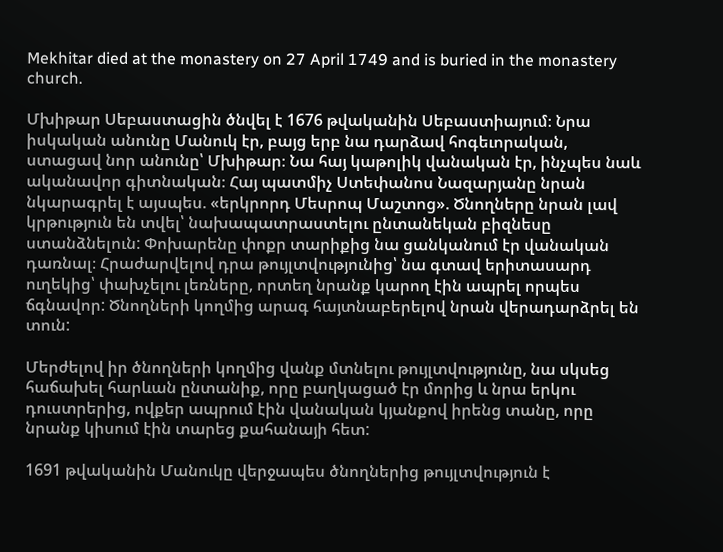Mekhitar died at the monastery on 27 April 1749 and is buried in the monastery church.

Մխիթար Սեբաստացին ծնվել է 1676 թվականին Սեբաստիայում։ Նրա իսկական անունը Մանուկ էր, բայց երբ նա դարձավ հոգեւորական, ստացավ նոր անունը՝ Մխիթար։ Նա հայ կաթոլիկ վանական էր, ինչպես նաև ականավոր գիտնական։ Հայ պատմիչ Ստեփանոս Նազարյանը նրան նկարագրել է այսպես. «երկրորդ Մեսրոպ Մաշտոց». Ծնողները նրան լավ կրթություն են տվել՝ նախապատրաստելու ընտանեկան բիզնեսը ստանձնելուն: Փոխարենը փոքր տարիքից նա ցանկանում էր վանական դառնալ։ Հրաժարվելով դրա թույլտվությունից՝ նա գտավ երիտասարդ ուղեկից՝ փախչելու լեռները, որտեղ նրանք կարող էին ապրել որպես ճգնավոր: Ծնողների կողմից արագ հայտնաբերելով նրան վերադարձրել են տուն:

Մերժելով իր ծնողների կողմից վանք մտնելու թույլտվությունը, նա սկսեց հաճախել հարևան ընտանիք, որը բաղկացած էր մորից և նրա երկու դուստրերից, ովքեր ապրում էին վանական կյանքով իրենց տանը, որը նրանք կիսում էին տարեց քահանայի հետ:

1691 թվականին Մանուկը վերջապես ծնողներից թույլտվություն է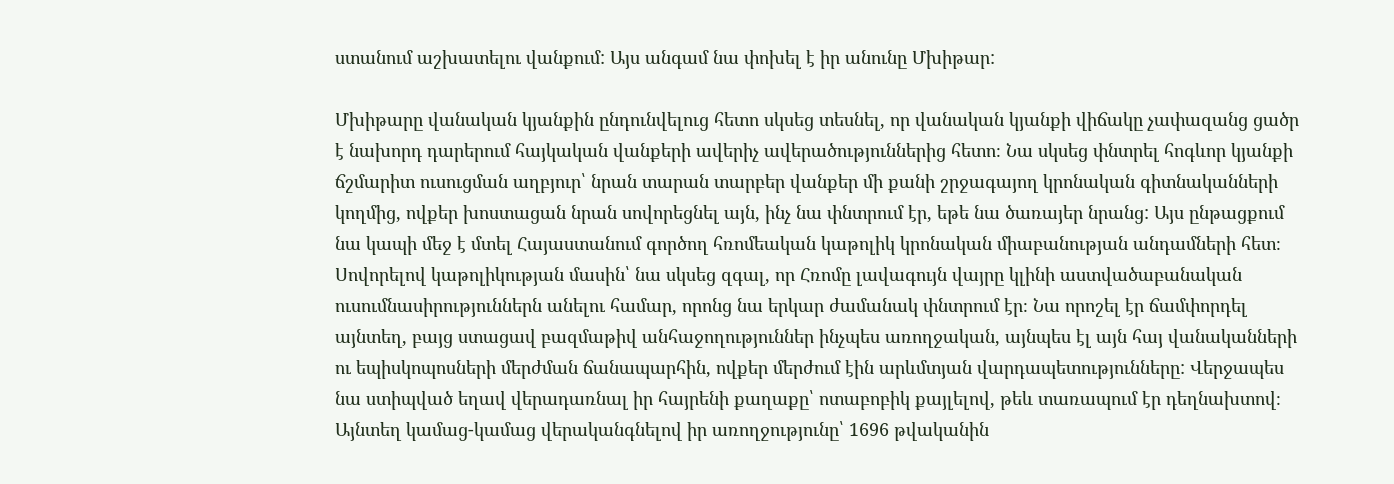ստանում աշխատելու վանքում: Այս անգամ նա փոխել է իր անունը Մխիթար:

Մխիթարը վանական կյանքին ընդունվելուց հետո սկսեց տեսնել, որ վանական կյանքի վիճակը չափազանց ցածր է նախորդ դարերում հայկական վանքերի ավերիչ ավերածություններից հետո։ Նա սկսեց փնտրել հոգևոր կյանքի ճշմարիտ ուսուցման աղբյուր՝ նրան տարան տարբեր վանքեր մի քանի շրջագայող կրոնական գիտնականների կողմից, ովքեր խոստացան նրան սովորեցնել այն, ինչ նա փնտրում էր, եթե նա ծառայեր նրանց: Այս ընթացքում նա կապի մեջ է մտել Հայաստանում գործող հռոմեական կաթոլիկ կրոնական միաբանության անդամների հետ։ Սովորելով կաթոլիկության մասին՝ նա սկսեց զգալ, որ Հռոմը լավագույն վայրը կլինի աստվածաբանական ուսումնասիրություններն անելու համար, որոնց նա երկար ժամանակ փնտրում էր։ Նա որոշել էր ճամփորդել այնտեղ, բայց ստացավ բազմաթիվ անհաջողություններ ինչպես առողջական, այնպես էլ այն հայ վանականների ու եպիսկոպոսների մերժման ճանապարհին, ովքեր մերժում էին արևմտյան վարդապետությունները: Վերջապես նա ստիպված եղավ վերադառնալ իր հայրենի քաղաքը՝ ոտաբոբիկ քայլելով, թեև տառապում էր դեղնախտով։ Այնտեղ կամաց-կամաց վերականգնելով իր առողջությունը՝ 1696 թվականին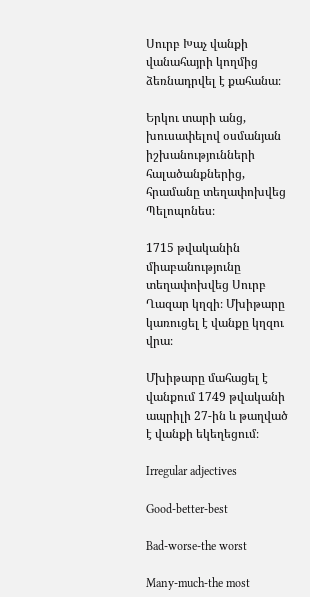Սուրբ Խաչ վանքի վանահայրի կողմից ձեռնադրվել է քահանա։

Երկու տարի անց, խուսափելով օսմանյան իշխանությունների հալածանքներից, հրամանը տեղափոխվեց Պելոպոնես։

1715 թվականին միաբանությունը տեղափոխվեց Սուրբ Ղազար կղզի։ Մխիթարը կառուցել է վանքը կղզու վրա։

Մխիթարը մահացել է վանքում 1749 թվականի ապրիլի 27-ին և թաղված է վանքի եկեղեցում։

Irregular adjectives

Good-better-best

Bad-worse-the worst

Many-much-the most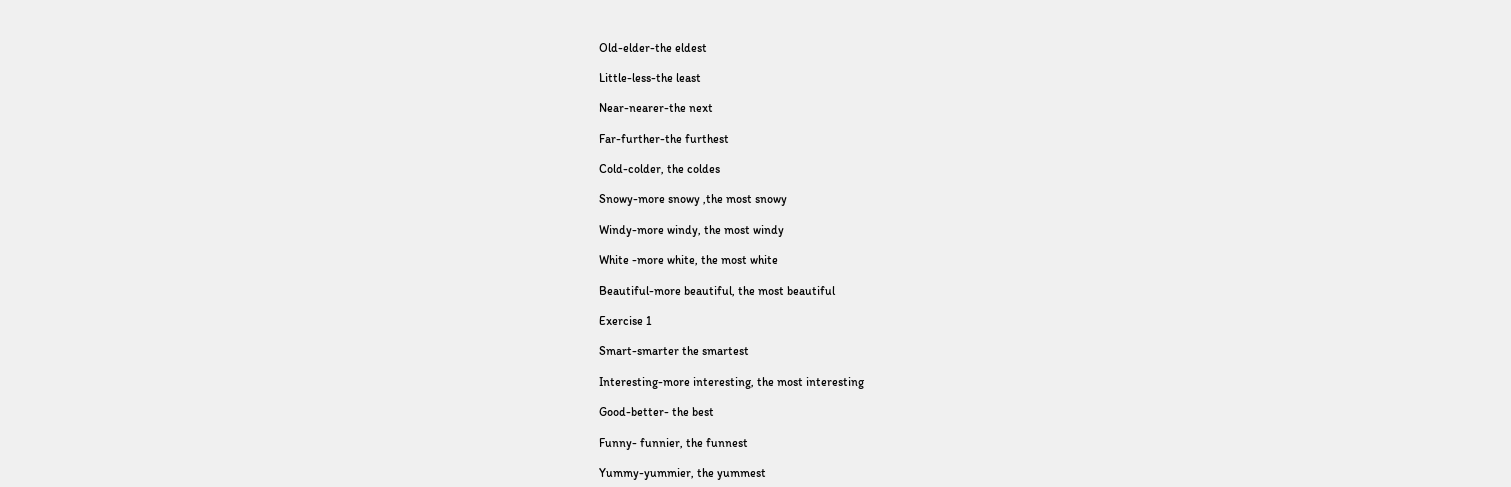Old-elder-the eldest

Little-less-the least

Near-nearer-the next

Far-further-the furthest

Cold-colder, the coldes

Snowy-more snowy ,the most snowy

Windy-more windy, the most windy

White -more white, the most white

Beautiful-more beautiful, the most beautiful

Exercise 1

Smart-smarter the smartest

Interesting-more interesting, the most interesting

Good-better- the best

Funny- funnier, the funnest

Yummy-yummier, the yummest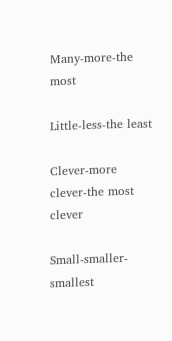Many-more-the most

Little-less-the least

Clever-more clever-the most clever

Small-smaller-smallest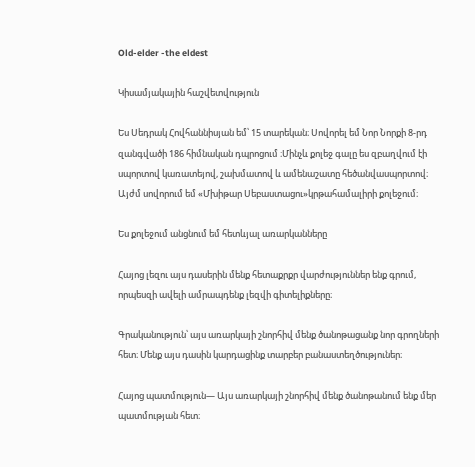Old-elder -the eldest

Կիսամյակային հաշվետվություն

Ես Սեդրակ Հովհաննիսյան եմ՝ 15 տարեկան։ Սովորել եմ Նոր Նորքի 8-րդ զանգվածի 186 հիմնական դպրոցում ։Մինչև քոլեջ գալը ես զբաղվում էի սպորտով կառատեյով, շախմատով և ամենաշատը հեծանվասպորտով։ Այժմ սովորում եմ «Մխիթար Սեբաստացու»կրթահամալիրի քոլեջում։

Ես քոլեջում անցնում եմ հետևյալ առարկանները

Հայոց լեզու այս դասերին մենք հետաքրքր վարժություններ ենք գրում, որպեսզի ավելի ամրապդենք լեզվի գիտելիքները։

Գրականություն՝ այս առարկայի շնորհիվ մենք ծանոթացանք նոր գրողների հետ։ Մենք այս դասին կարդացինք տարբեր բանաստեղծություներ։

Հայոց պատմություն— Այս առարկայի շնորհիվ մենք ծանոթանում ենք մեր պատմության հետ։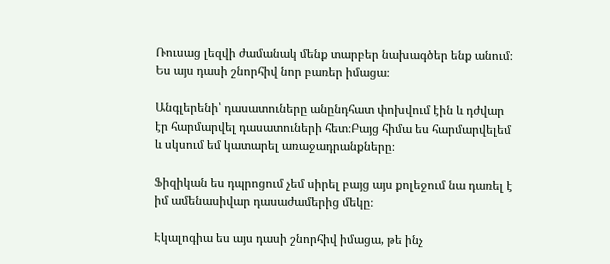Ռուսաց լեզվի ժամանակ մենք տարբեր նախագծեր ենք անում։ Ես այս դասի շնորհիվ նոր բառեր իմացա։

Անգլերենի՝ դասատուները անընդհատ փոխվում էին և դժվար էր հարմարվել դասատուների հետ։Բայց հիմա ես հարմարվելեմ և սկսում եմ կատարել առաջադրանքները։

Ֆիզիկան ես դպրոցում չեմ սիրել բայց այս քոլեջում նա դառել է իմ ամենասիվար դասաժամերից մեկը։

Էկալոգիա ես այս դասի շնորհիվ իմացա, թե ինչ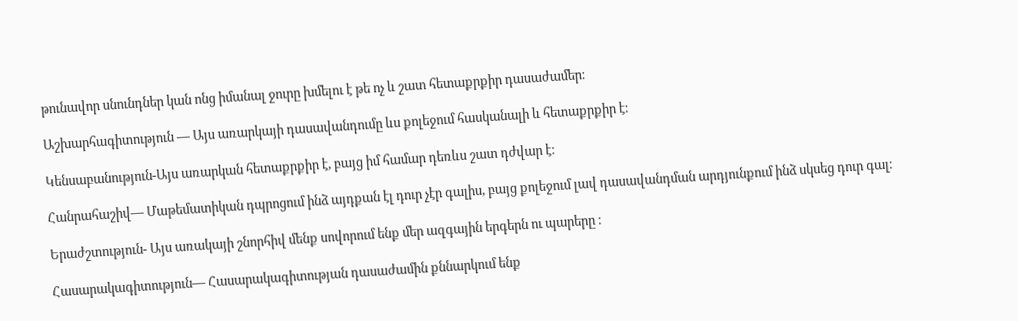թունավոր սնունդներ կան ոնց իմանալ ջուրը խմելու է թե ոչ և շատ հետաքրքիր դասաժամեր։

Աշխարհագիտություն — Այս առարկայի դասավանդումը ևս քոլեջում հասկանալի և հետաքրքիր է։

Կենսաբանություն-Այս առարկան հետաքրքիր է, բայց իմ համար դեռևս շատ դժվար է։

Հանրահաշիվ— Մաթեմատիկան դպրոցում ինձ այդքան էլ դուր չէր գալիս, բայց քոլեջում լավ դասավանդման արդյունքում ինձ սկսեց դուր գալ։

Երաժշտություն- Այս առակայի շնորհիվ մենք սովորում ենք մեր ազգային երգերն ու պարերը ։

Հասարակագիտություն— Հասարակագիտության դասաժամին քննարկում ենք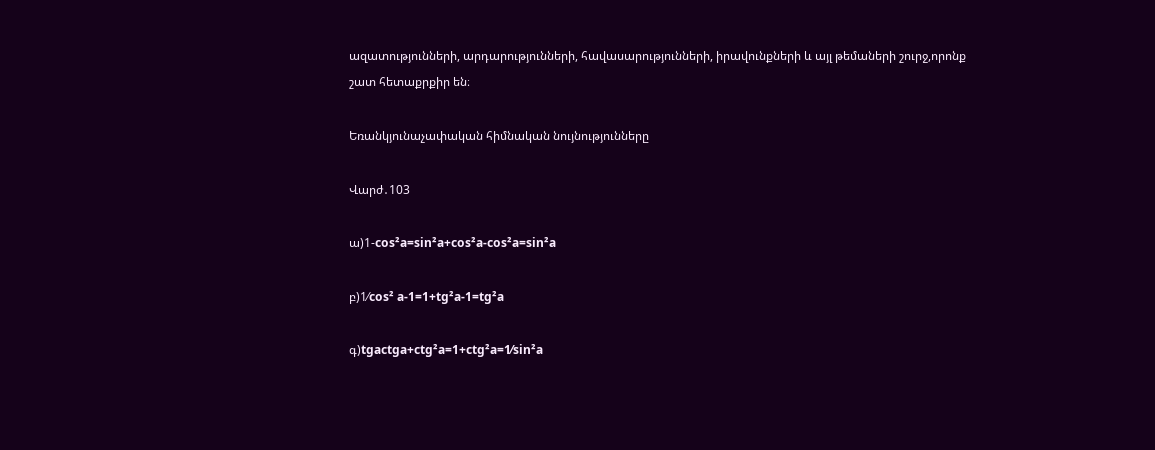ազատությունների, արդարությունների, հավասարությունների, իրավունքների և այլ թեմաների շուրջ,որոնք շատ հետաքրքիր են։

Եռանկյունաչափական հիմնական նույնությունները

Վարժ․103

ա)1-cos²a=sin²a+cos²a-cos²a=sin²a

բ)1⁄cos² a-1=1+tg²a-1=tg²a

գ)tgactga+ctg²a=1+ctg²a=1⁄sin²a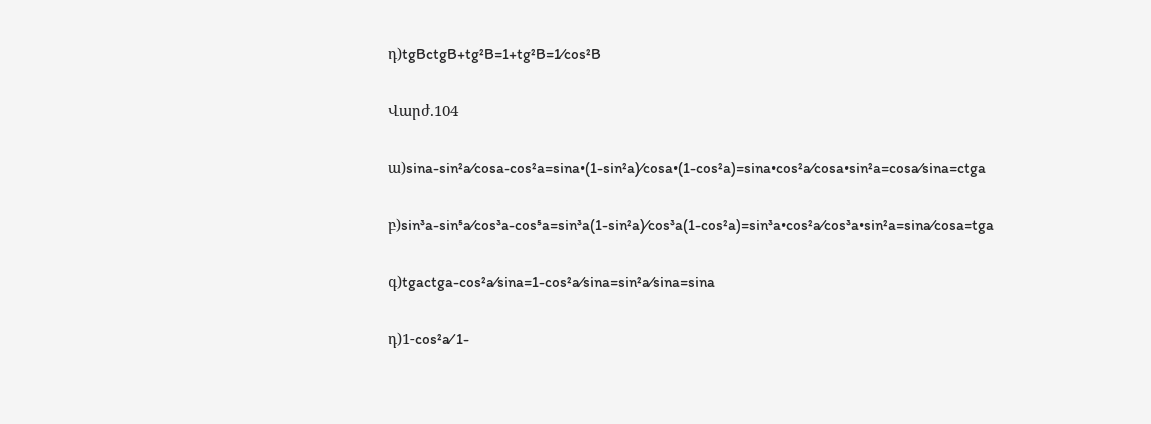դ)tgBctgB+tg²B=1+tg²B=1⁄cos²B

Վարժ.104

ա)sina-sin²a⁄cosa-cos²a=sina•(1-sin²a)⁄cosa•(1-cos²a)=sina•cos²a⁄cosa•sin²a=cosa⁄sina=ctga

բ)sin³a-sin⁵a⁄cos³a-cos⁵a=sin³a(1-sin²a)⁄cos³a(1-cos²a)=sin³a•cos²a⁄cos³a•sin²a=sina⁄cosa=tga

գ)tgactga-cos²a⁄sina=1-cos²a⁄sina=sin²a⁄sina=sina

դ)1-cos²a⁄ 1-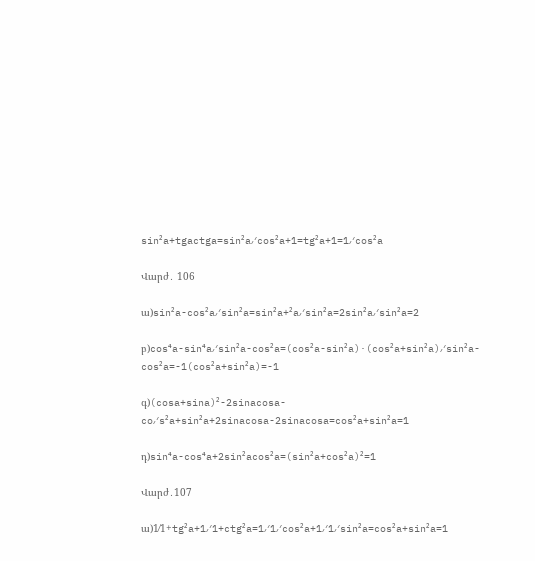sin²a+tgactga=sin²a⁄cos²a+1=tg²a+1=1⁄cos²a

Վարժ․ 106

ա)sin²a-cos²a⁄sin²a=sin²a+²a⁄sin²a=2sin²a⁄sin²a=2

բ)cos⁴a-sin⁴a⁄sin²a-cos²a=(cos²a-sin²a)·(cos²a+sin²a)⁄sin²a-cos²a=-1(cos²a+sin²a)=-1

գ)(cosa+sina)²-2sinacosa-co⁄s²a+sin²a+2sinacosa-2sinacosa=cos²a+sin²a=1

դ)sin⁴a-cos⁴a+2sin²acos²a=(sin²a+cos²a)²=1

Վարժ․107

ա)1⁄1+tg²a+1⁄1+ctg²a=1⁄1⁄cos²a+1⁄1⁄sin²a=cos²a+sin²a=1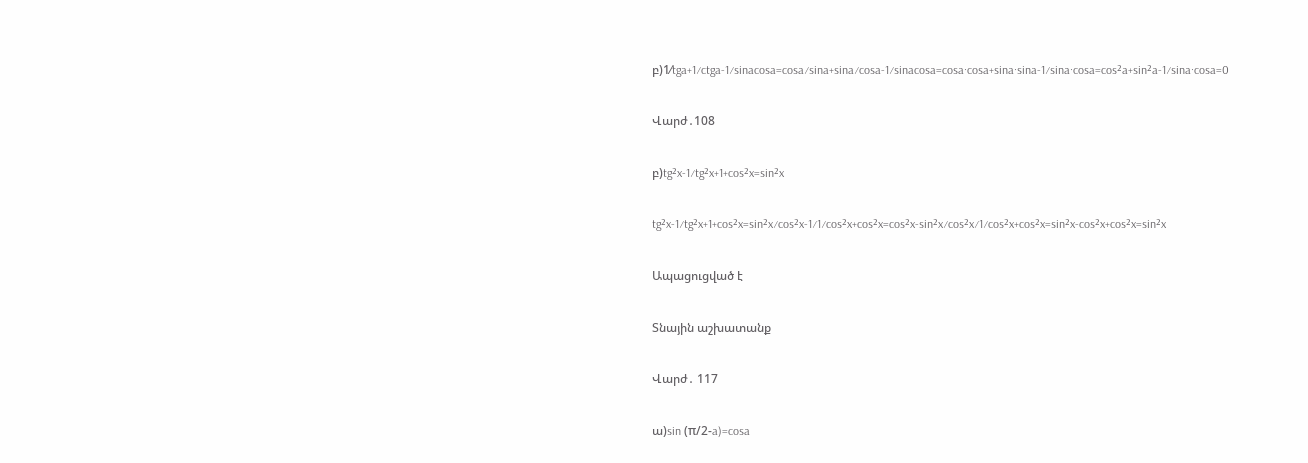բ)1⁄tga+1⁄ctga-1⁄sinacosa=cosa⁄sina+sina⁄cosa-1⁄sinacosa=cosa·cosa+sina·sina-1⁄sina·cosa=cos²a+sin²a-1⁄sina·cosa=0

Վարժ․108

բ)tg²x-1⁄tg²x+1+cos²x=sin²x

tg²x-1⁄tg²x+1+cos²x=sin²x⁄cos²x-1⁄1⁄cos²x+cos²x=cos²x-sin²x⁄cos²x⁄1⁄cos²x+cos²x=sin²x-cos²x+cos²x=sin²x

Ապացուցված է

Տնային աշխատանք

Վարժ․ 117

ա)sin (π/2-a)=cosa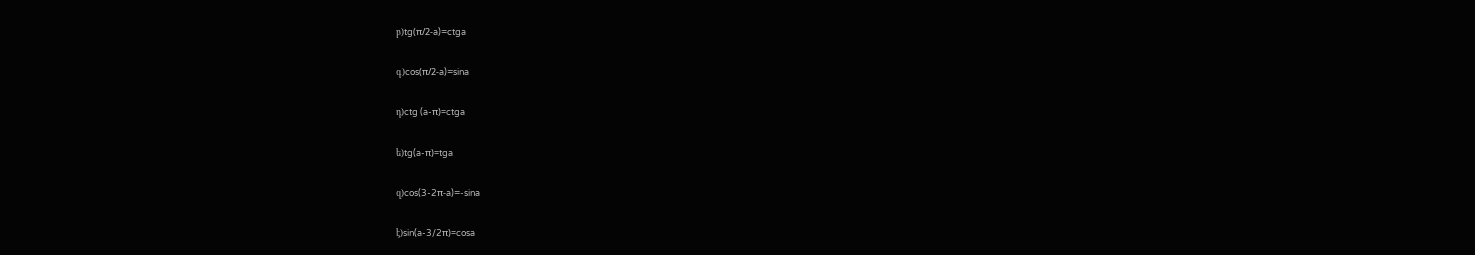բ)tg(π/2-a)=ctga

գ)cos(π/2-a)=sina

դ)ctg (a-π)=ctga

ե)tg(a-π)=tga

զ)cos(3-2π-a)=-sina

է)sin(a-3/2π)=cosa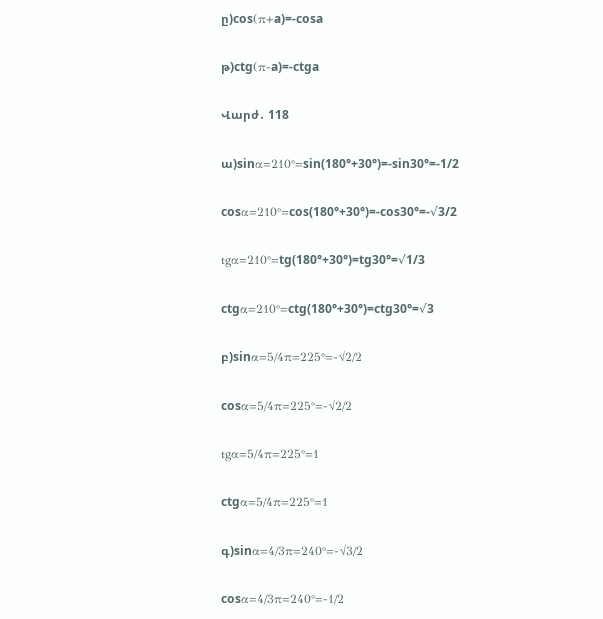ը)cos(π+a)=-cosa

թ)ctg(π-a)=-ctga

Վարժ․ 118

ա)sinα=210°=sin(180°+30°)=-sin30°=-1/2

cosα=210°=cos(180°+30°)=-cos30°=-√3/2

tgα=210°=tg(180°+30°)=tg30°=√1/3

ctgα=210°=ctg(180°+30°)=ctg30°=√3

բ)sinα=5/4π=225°=-√2/2

cosα=5/4π=225°=-√2/2

tgα=5/4π=225°=1

ctgα=5/4π=225°=1

գ)sinα=4/3π=240°=-√3/2

cosα=4/3π=240°=-1/2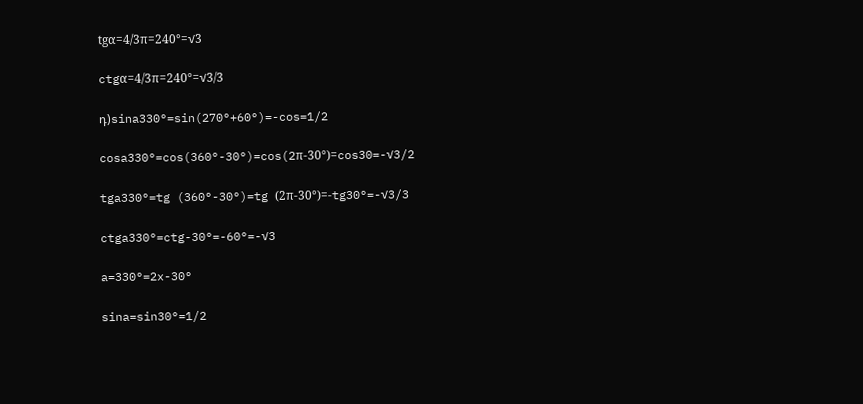tgα=4/3π=240°=√3

ctgα=4/3π=240°=√3/3

դ)sina330°=sin(270°+60°)=-cos=1/2

cosa330°=cos(360°-30°)=cos(2π-30°)=cos30=-√3/2

tga330°=tg (360°-30°)=tg (2π-30°)=-tg30°=-√3/3

ctga330°=ctg-30°=-60°=-√3

a=330°=2x-30°

sina=sin30°=1/2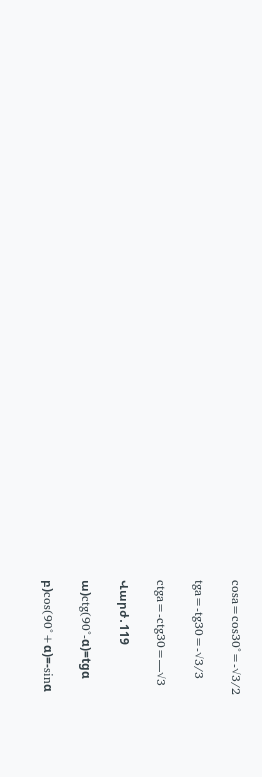cosa=cos30°=-√3/2

tga=-tg30=-√3/3

ctga=-ctg30=—√3

Վարժ․119

ա)ctg(90°-α)=tgα

բ)cos(90°+α)=-sinα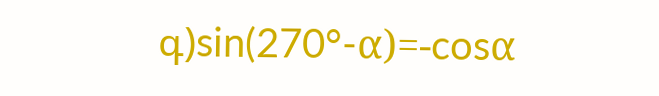գ)sin(270°-α)=-cosα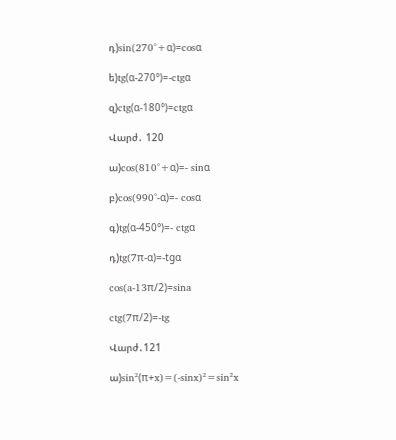դ)sin(270°+α)=cosα

ե)tg(α-270°)=-ctgα

զ)ctg(α-180°)=ctgα

Վարժ․ 120

ա)cos(810°+α)=- sinα

բ)cos(990°-α)=- cosα

գ)tg(α-450°)=- ctgα

դ)tg(7π-α)=-tgα

cos(a-13π/2)=sina

ctg(7π/2)=-tg

Վարժ․121

ա)sin²(π+x)=(-sinx)²=sin²x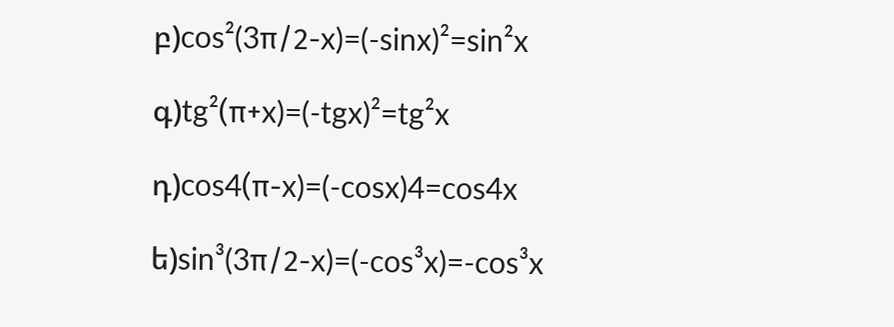բ)cos²(3π/2-x)=(-sinx)²=sin²x

գ)tg²(π+x)=(-tgx)²=tg²x

դ)cos4(π-x)=(-cosx)4=cos4x

ե)sin³(3π/2-x)=(-cos³x)=-cos³x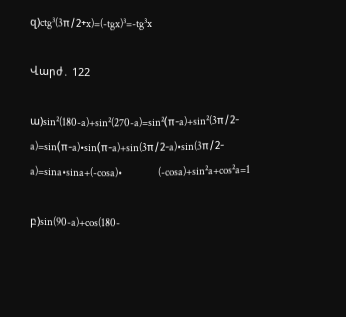զ)ctg³(3π/2+x)=(-tgx)³=-tg³x

Վարժ․ 122

ա)sin²(180-a)+sin²(270-a)=sin²(π-a)+sin²(3π/2-a)=sin(π-a)•sin(π-a)+sin(3π/2-a)•sin(3π/2-a)=sina•sina+(-cosa)•                  (-cosa)+sin²a+cos²a=1

բ)sin(90-a)+cos(180-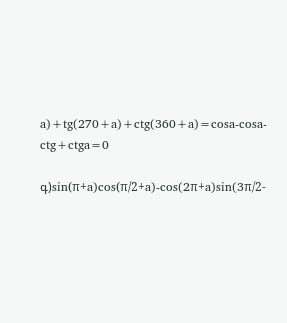a)+tg(270+a)+ctg(360+a)=cosa-cosa-ctg+ctga=0

գ)sin(π+a)cos(π/2+a)-cos(2π+a)sin(3π/2-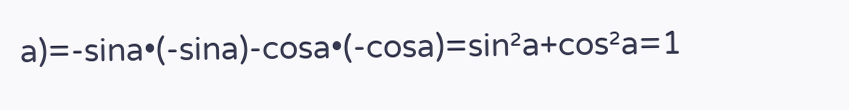a)=-sina•(-sina)-cosa•(-cosa)=sin²a+cos²a=1